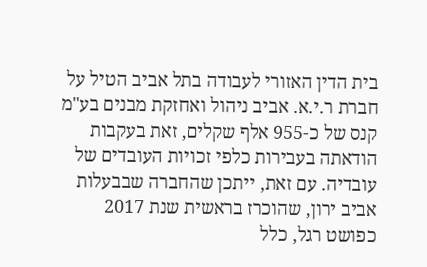בית הדין האזורי לעבודה בתל אביב הטיל על חברת ר.י.א. אביב ניהול ואחזקת מבנים בע"מ קנס של כ-955 אלף שקלים, זאת בעקבות הודאתה בעבירות כלפי זכויות העובדים של עובדיה. עם זאת, ייתכן שהחברה שבבעלות אביב ירון, שהוכרז בראשית שנת 2017 כפושט רגל, כלל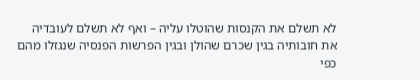לא תשלם את הקנסות שהוטלו עליה – ואף לא תשלם לעובדיה את חובותיה בגין שכרם שהולן ובגין הפרשות הפנסיה שנגזלו מהם כפי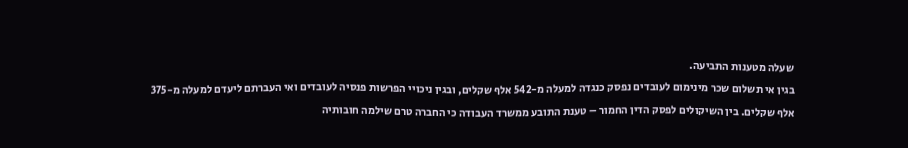שעלה מטענות התביעה.
בגין אי תשלום שכר מינימום לעובדים נפסק כנגדה למעלה מ-542 אלף שקלים, ובגין ניכויי הפרשות פנסיה לעובדים ואי העברתם ליעדם למעלה מ-375 אלף שקלים. בין השיקולים לפסק הדין החמור – טענת התובע ממשרד העבודה כי החברה טרם שילמה חובותיה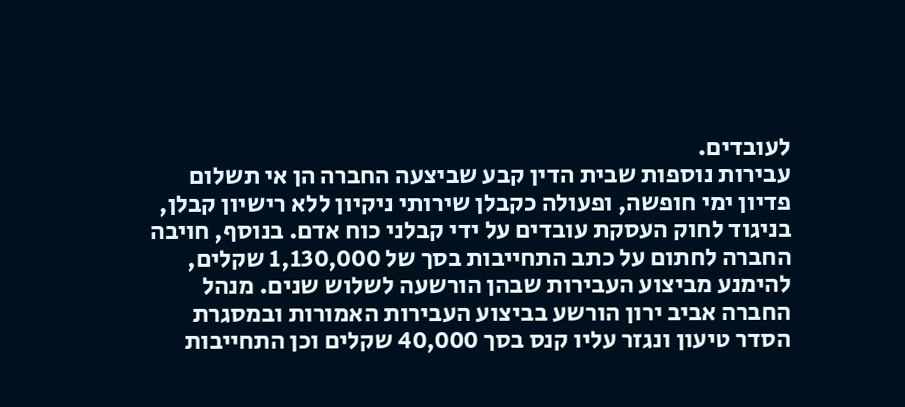לעובדים.
עבירות נוספות שבית הדין קבע שביצעה החברה הן אי תשלום פדיון ימי חופשה, ופעולה כקבלן שירותי ניקיון ללא רישיון קבלן, בניגוד לחוק העסקת עובדים על ידי קבלני כוח אדם. בנוסף, חויבה החברה לחתום על כתב התחייבות בסך של 1,130,000 שקלים, להימנע מביצוע העבירות שבהן הורשעה לשלוש שנים. מנהל החברה אביב ירון הורשע בביצוע העבירות האמורות ובמסגרת הסדר טיעון ונגזר עליו קנס בסך 40,000 שקלים וכן התחייבות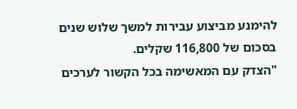להימנע מביצוע עבירות למשך שלוש שנים בסכום של 116,800 שקלים.
"הצדק עם המאשימה בכל הקשור לערכים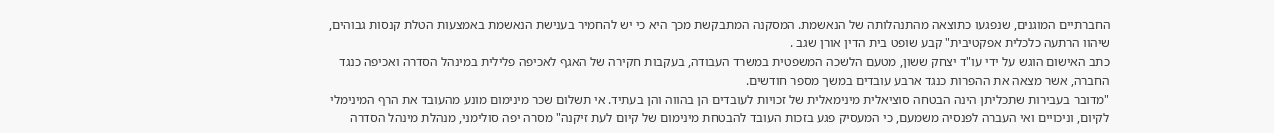החברתיים המוגנים, שנפגעו כתוצאה מהתנהלותה של הנאשמת. המסקנה המתבקשת מכך היא כי יש להחמיר בענישת הנאשמת באמצעות הטלת קנסות גבוהים, שיהוו הרתעה כלכלית אפקטיבית" קבע שופט בית הדין אורן שגב .
כתב האישום הוגש על ידי עו"ד יצחק ששון, מטעם הלשכה המשפטית במשרד העבודה, בעקבות חקירה של האגף לאכיפה פלילית במינהל הסדרה ואכיפה כנגד החברה, אשר מצאה את ההפרות כנגד ארבע עובדים במשך מספר חודשים.
"מדובר בעבירות שתכליתן הינה הבטחה סוציאלית מינימאלית של זכויות לעובדים הן בהווה והן בעתיד. אי תשלום שכר מינימום מונע מהעובד את הרף המינימלי לקיום, וניכויים ואי העברה לפנסיה משמעם, כי המעסיק פגע בזכות העובד להבטחת מינימום של קיום לעת זיקנה" מסרה יפה סולימני, מנהלת מינהל הסדרה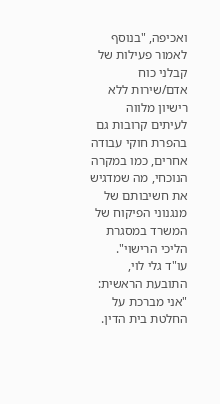ואכיפה, "בנוסף לאמור פעילות של קבלני כוח אדם/שירות ללא רישיון מלווה לעיתים קרובות גם בהפרת חוקי עבודה אחרים, כמו במקרה הנוכחי, מה שמדגיש את חשיבותם של מנגנוני הפיקוח של המשרד במסגרת הליכי הרישוי".
עו"ד גלי לוי, התובעת הראשית: "אני מברכת על החלטת בית הדין.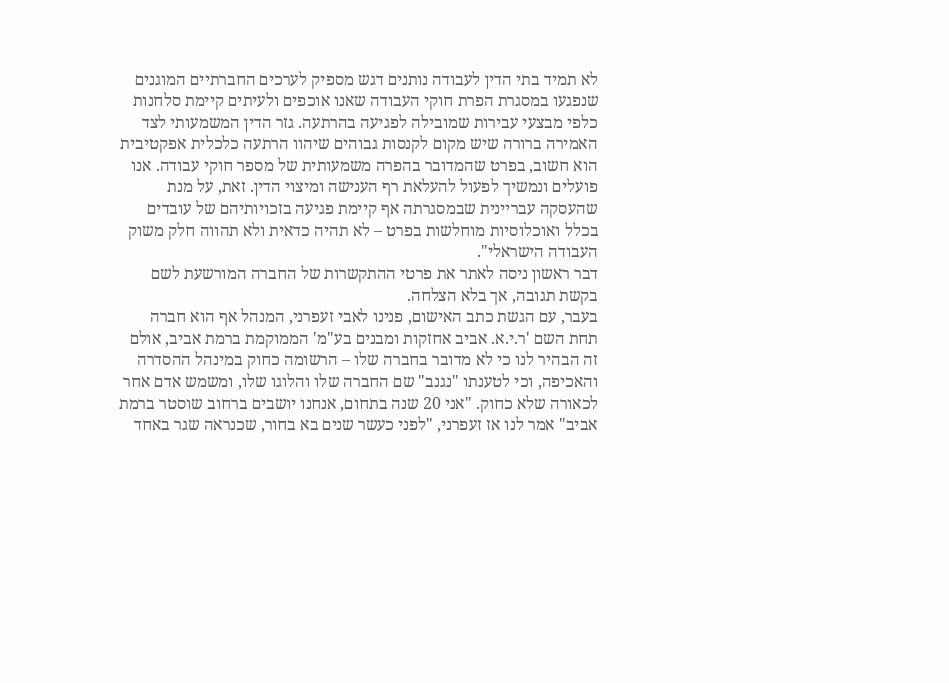לא תמיד בתי הדין לעבודה נותנים דגש מספיק לערכים החברתיים המוגנים שנפגעו במסגרת הפרת חוקי העבודה שאנו אוכפים ולעיתים קיימת סלחנות כלפי מבצעי עבירות שמובילה לפגיעה בהרתעה. גזר הדין המשמעותי לצד האמירה ברורה שיש מקום לקנסות גבוהים שיהוו הרתעה כלכלית אפקטיבית הוא חשוב, בפרט שהמדובר בהפרה משמעותית של מספר חוקי עבודה. אנו פועלים ונמשיך לפעול להעלאת רף הענישה ומיצוי הדין. זאת, על מנת שהעסקה עבריינית שבמסגרתה אף קיימת פגיעה בזכויותיהם של עובדים בכלל ואוכלוסיות מוחלשות בפרט – לא תהיה כדאית ולא תהווה חלק משוק העבודה הישראלי".
דבר ראשון ניסה לאתר את פרטי ההתקשרות של החברה המורשעת לשם בקשת תגובה, אך בלא הצלחה.
בעבר, עם הגשת כתב האישום, פנינו לאבי זעפרני, המנהל אף הוא חברה תחת השם 'ר.י.א. אביב אחזקות ומבנים בע"מ' הממוקמת ברמת אביב, אולם זה הבהיר לנו כי לא מדובר בחברה שלו – הרשומה כחוק במינהל ההסדרה והאכיפה, וכי לטענתו "נגנב" שם החברה שלו והלוגו שלו, ומשמש אדם אחר לכאורה שלא כחוק. "אני 20 שנה בתחום, אנחנו יושבים ברחוב שוסטר ברמת אביב" אמר לנו אז זעפרני, "לפני כעשר שנים בא בחור, שכנראה שגר באחד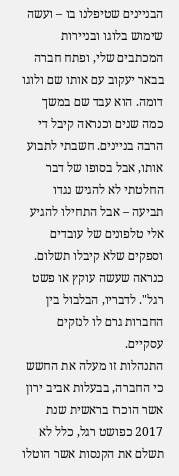הבניינים שטיפלנו בו – ועשה שימוש בלוגו ובניירות המכתבים שלי, ופתח חברה בבאר יעקוב עם אותו שם ולוגו דומה. הוא עבד שם במשך כמה שנים וכנראה קיבל די הרבה בניינים. חשבתי לתבוע אותו, אבל בסופו של דבר החלטתי לא להגיש נגדו תביעה – אבל התחילו להגיע אלי טלפונים של עובדים וספקים שלא קיבלו תשלום. כנראה שעשה עוקץ או פשט רגל". לדבריו, הבלבול בין החברות גרם לו לנזקים עסקיים.
התנהלות זו מעלה את החשש כי החברה, בבעלות אביב ירון אשר הוכרז בראשית שנת 2017 כפושט רגל, כלל לא תשלם את הקנסות אשר הוטלו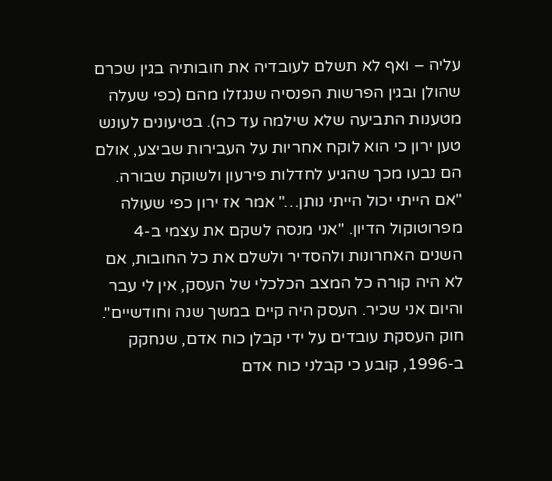עליה – ואף לא תשלם לעובדיה את חובותיה בגין שכרם שהולן ובגין הפרשות הפנסיה שנגזלו מהם (כפי שעלה מטענות התביעה שלא שילמה עד כה). בטיעונים לעונש טען ירון כי הוא לוקח אחריות על העבירות שביצע, אולם הם נבעו מכך שהגיע לחדלות פירעון ולשוקת שבורה. "אם הייתי יכול הייתי נותן…" אמר אז ירון כפי שעולה מפרוטוקול הדיון. "אני מנסה לשקם את עצמי ב-4 השנים האחרונות ולהסדיר ולשלם את כל החובות, אם לא היה קורה כל המצב הכלכלי של העסק, אין לי עבר והיום אני שכיר. העסק היה קיים במשך שנה וחודשיים".
חוק העסקת עובדים על ידי קבלן כוח אדם, שנחקק ב-1996, קובע כי קבלני כוח אדם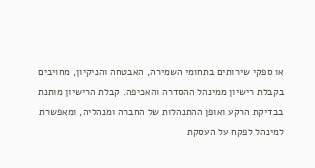או ספקי שירותים בתחומי השמירה, האבטחה והניקיון, מחויבים בקבלת רישיון ממינהל ההסדרה והאכיפה. קבלת הרישיון מותנת בבדיקת הרקע ואופן ההתנהלות של החברה ומנהליה, ומאפשרת למינהל לפקח על העסקת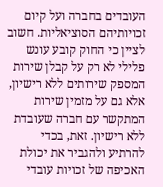העובדים בחברה ועל קיום זכויותיהם הסוציאליות. חשוב לציין כי החוק קובע עונש פלילי לא רק על קבלן שירות המספק שירותים ללא רישיון, אלא גם על מזמין שירות המתקשר עם חברה שעובדת ללא רישיון. זאת, בכדי להרתיע ולהגביר את יכולת האכיפה של זכויות עובדי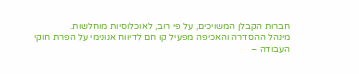חברות הקבלן המשויכים, על פי רוב, לאוכלוסיות מוחלשות.
מינהל ההסדרה והאכיפה מפעיל קו חם לדיווח אנונימי על הפרת חוקי העבודה –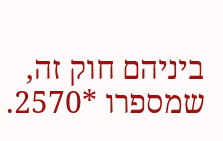ביניהם חוק זה, שמספרו *2570.